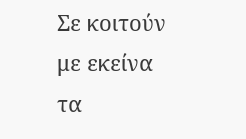Σε κοιτούν με εκείνα τα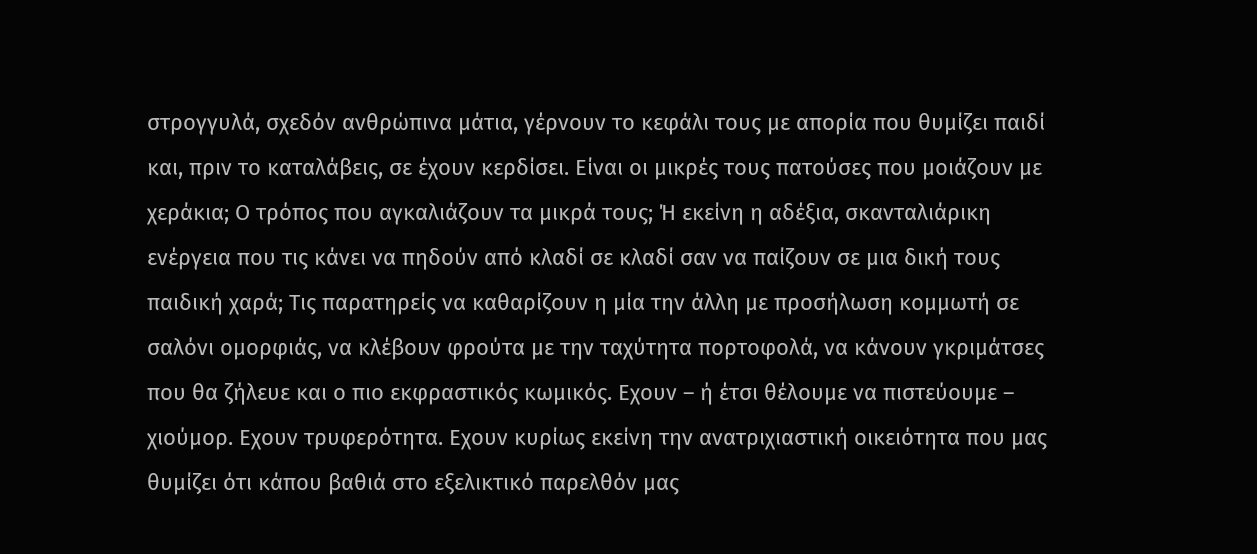στρογγυλά, σχεδόν ανθρώπινα μάτια, γέρνουν το κεφάλι τους με απορία που θυμίζει παιδί και, πριν το καταλάβεις, σε έχουν κερδίσει. Είναι οι μικρές τους πατούσες που μοιάζουν με χεράκια; Ο τρόπος που αγκαλιάζουν τα μικρά τους; Ή εκείνη η αδέξια, σκανταλιάρικη ενέργεια που τις κάνει να πηδούν από κλαδί σε κλαδί σαν να παίζουν σε μια δική τους παιδική χαρά; Τις παρατηρείς να καθαρίζουν η μία την άλλη με προσήλωση κομμωτή σε σαλόνι ομορφιάς, να κλέβουν φρούτα με την ταχύτητα πορτοφολά, να κάνουν γκριμάτσες που θα ζήλευε και ο πιο εκφραστικός κωμικός. Εχουν – ή έτσι θέλουμε να πιστεύουμε – χιούμορ. Εχουν τρυφερότητα. Εχουν κυρίως εκείνη την ανατριχιαστική οικειότητα που μας θυμίζει ότι κάπου βαθιά στο εξελικτικό παρελθόν μας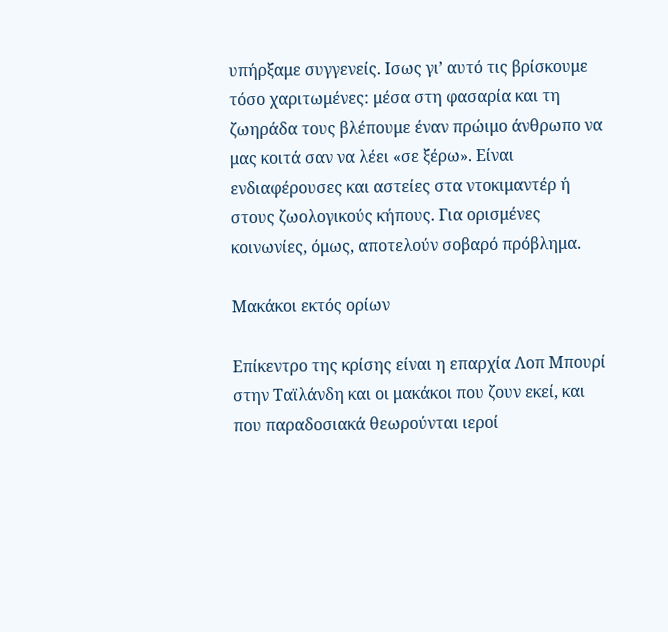υπήρξαμε συγγενείς. Ισως γι’ αυτό τις βρίσκουμε τόσο χαριτωμένες: μέσα στη φασαρία και τη ζωηράδα τους βλέπουμε έναν πρώιμο άνθρωπο να μας κοιτά σαν να λέει «σε ξέρω». Είναι ενδιαφέρουσες και αστείες στα ντοκιμαντέρ ή στους ζωολογικούς κήπους. Για ορισμένες κοινωνίες, όμως, αποτελούν σοβαρό πρόβλημα.

Μακάκοι εκτός ορίων

Επίκεντρο της κρίσης είναι η επαρχία Λοπ Μπουρί στην Ταϊλάνδη και οι μακάκοι που ζουν εκεί, και που παραδοσιακά θεωρούνται ιεροί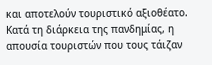και αποτελούν τουριστικό αξιοθέατο. Κατά τη διάρκεια της πανδημίας, η απουσία τουριστών που τους τάιζαν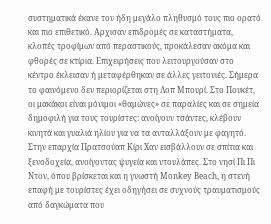συστηματικά έκανε τον ήδη μεγάλο πληθυσμό τους πιο ορατό και πιο επιθετικό. Αρχισαν επιδρομές σε καταστήματα, κλοπές τροφίμων από περαστικούς, προκάλεσαν ακόμα και φθορές σε κτίρια. Επιχειρήσεις που λειτουργούσαν στο κέντρο έκλεισαν ή μεταφέρθηκαν σε άλλες γειτονιές. Σήμερα το φαινόμενο δεν περιορίζεται στη Λοπ Μπουρί. Στο Πουκέτ, οι μακάκοι είναι μόνιμοι «θαμώνες» σε παραλίες και σε σημεία δημοφιλή για τους τουρίστες: ανοίγουν τσάντες, κλέβουν κινητά και γυαλιά ηλίου για να τα ανταλλάξουν με φαγητό. Στην επαρχία Πρατσούαπ Κίρι Χαν εισβάλλουν σε σπίτια και ξενοδοχεία, ανοίγοντας ψυγεία και ντουλάπες. Στο νησί Πι Πι Ντον, όπου βρίσκεται και η γνωστή Monkey Beach, η στενή επαφή με τουρίστες έχει οδηγήσει σε συχνούς τραυματισμούς από δαγκώματα που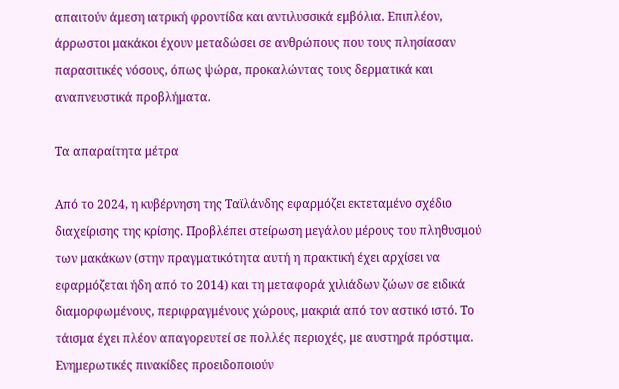απαιτούν άμεση ιατρική φροντίδα και αντιλυσσικά εμβόλια. Επιπλέον, άρρωστοι μακάκοι έχουν μεταδώσει σε ανθρώπους που τους πλησίασαν παρασιτικές νόσους, όπως ψώρα, προκαλώντας τους δερματικά και αναπνευστικά προβλήματα.

Τα απαραίτητα μέτρα

Από το 2024, η κυβέρνηση της Ταϊλάνδης εφαρμόζει εκτεταμένο σχέδιο διαχείρισης της κρίσης. Προβλέπει στείρωση μεγάλου μέρους του πληθυσμού των μακάκων (στην πραγματικότητα αυτή η πρακτική έχει αρχίσει να εφαρμόζεται ήδη από το 2014) και τη μεταφορά χιλιάδων ζώων σε ειδικά διαμορφωμένους, περιφραγμένους χώρους, μακριά από τον αστικό ιστό. Το τάισμα έχει πλέον απαγορευτεί σε πολλές περιοχές, με αυστηρά πρόστιμα. Ενημερωτικές πινακίδες προειδοποιούν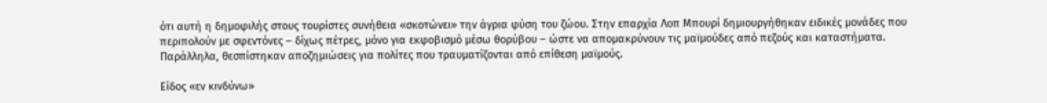ότι αυτή η δημοφιλής στους τουρίστες συνήθεια «σκοτώνει» την άγρια φύση του ζώου. Στην επαρχία Λοπ Μπουρί δημιουργήθηκαν ειδικές μονάδες που περιπολούν με σφεντόνες – δίχως πέτρες, μόνο για εκφοβισμό μέσω θορύβου – ώστε να απομακρύνουν τις μαϊμούδες από πεζούς και καταστήματα. Παράλληλα, θεσπίστηκαν αποζημιώσεις για πολίτες που τραυματίζονται από επίθεση μαϊμούς.

Είδος «εν κινδύνω»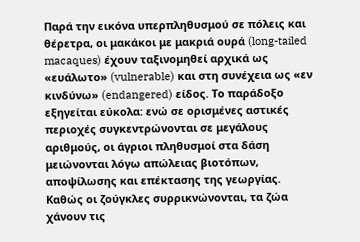Παρά την εικόνα υπερπληθυσμού σε πόλεις και θέρετρα, οι μακάκοι με μακριά ουρά (long-tailed macaques) έχουν ταξινομηθεί αρχικά ως «ευάλωτο» (vulnerable) και στη συνέχεια ως «εν κινδύνω» (endangered) είδος. Το παράδοξο εξηγείται εύκολα: ενώ σε ορισμένες αστικές περιοχές συγκεντρώνονται σε μεγάλους αριθμούς, οι άγριοι πληθυσμοί στα δάση μειώνονται λόγω απώλειας βιοτόπων, αποψίλωσης και επέκτασης της γεωργίας. Καθώς οι ζούγκλες συρρικνώνονται, τα ζώα χάνουν τις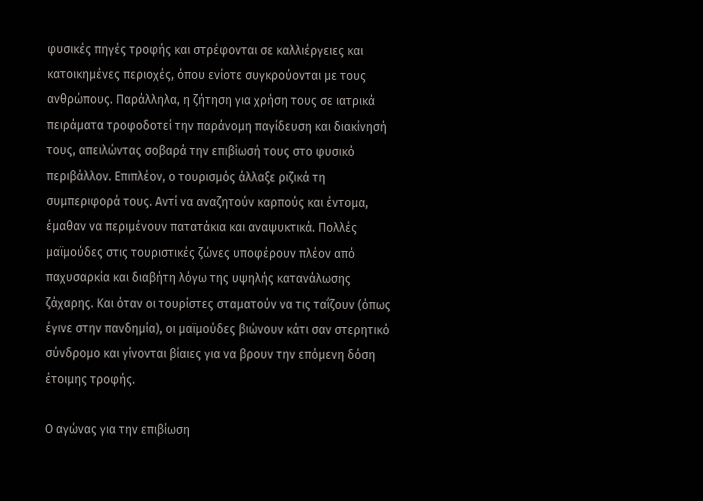φυσικές πηγές τροφής και στρέφονται σε καλλιέργειες και κατοικημένες περιοχές, όπου ενίοτε συγκρούονται με τους ανθρώπους. Παράλληλα, η ζήτηση για χρήση τους σε ιατρικά πειράματα τροφοδοτεί την παράνομη παγίδευση και διακίνησή τους, απειλώντας σοβαρά την επιβίωσή τους στο φυσικό περιβάλλον. Επιπλέον, ο τουρισμός άλλαξε ριζικά τη συμπεριφορά τους. Αντί να αναζητούν καρπούς και έντομα, έμαθαν να περιμένουν πατατάκια και αναψυκτικά. Πολλές μαϊμούδες στις τουριστικές ζώνες υποφέρουν πλέον από παχυσαρκία και διαβήτη λόγω της υψηλής κατανάλωσης ζάχαρης. Και όταν οι τουρίστες σταματούν να τις ταΐζουν (όπως έγινε στην πανδημία), οι μαϊμούδες βιώνουν κάτι σαν στερητικό σύνδρομο και γίνονται βίαιες για να βρουν την επόμενη δόση έτοιμης τροφής.

Ο αγώνας για την επιβίωση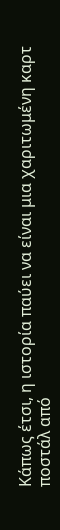Κάπως έτσι, η ιστορία παύει να είναι μια χαριτωμένη καρτ ποστάλ από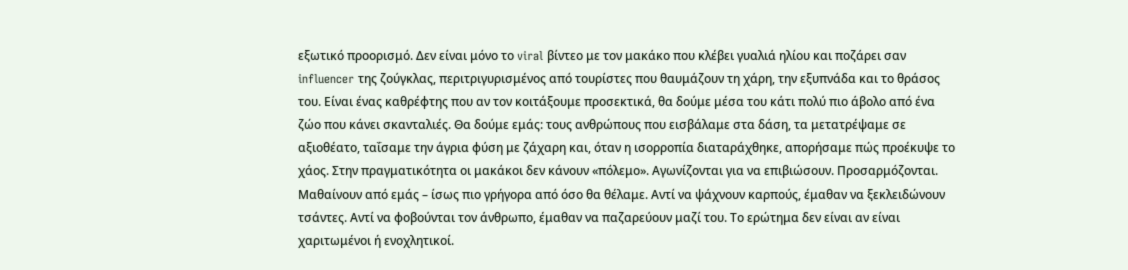εξωτικό προορισμό. Δεν είναι μόνο το viral βίντεο με τον μακάκο που κλέβει γυαλιά ηλίου και ποζάρει σαν influencer της ζούγκλας, περιτριγυρισμένος από τουρίστες που θαυμάζουν τη χάρη, την εξυπνάδα και το θράσος του. Είναι ένας καθρέφτης που αν τον κοιτάξουμε προσεκτικά, θα δούμε μέσα του κάτι πολύ πιο άβολο από ένα ζώο που κάνει σκανταλιές. Θα δούμε εμάς: τους ανθρώπους που εισβάλαμε στα δάση, τα μετατρέψαμε σε αξιοθέατο, ταΐσαμε την άγρια φύση με ζάχαρη και, όταν η ισορροπία διαταράχθηκε, απορήσαμε πώς προέκυψε το χάος. Στην πραγματικότητα οι μακάκοι δεν κάνουν «πόλεμο». Αγωνίζονται για να επιβιώσουν. Προσαρμόζονται. Μαθαίνουν από εμάς – ίσως πιο γρήγορα από όσο θα θέλαμε. Αντί να ψάχνουν καρπούς, έμαθαν να ξεκλειδώνουν τσάντες. Αντί να φοβούνται τον άνθρωπο, έμαθαν να παζαρεύουν μαζί του. Το ερώτημα δεν είναι αν είναι χαριτωμένοι ή ενοχλητικοί.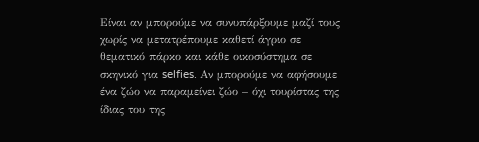Είναι αν μπορούμε να συνυπάρξουμε μαζί τους χωρίς να μετατρέπουμε καθετί άγριο σε θεματικό πάρκο και κάθε οικοσύστημα σε σκηνικό για selfies. Αν μπορούμε να αφήσουμε ένα ζώο να παραμείνει ζώο – όχι τουρίστας της ίδιας του της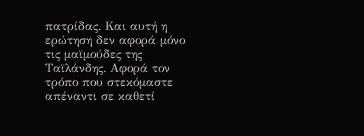πατρίδας. Και αυτή η ερώτηση δεν αφορά μόνο τις μαϊμούδες της Ταϊλάνδης. Αφορά τον τρόπο που στεκόμαστε απέναντι σε καθετί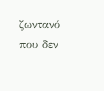ζωντανό που δεν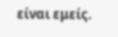είναι εμείς.